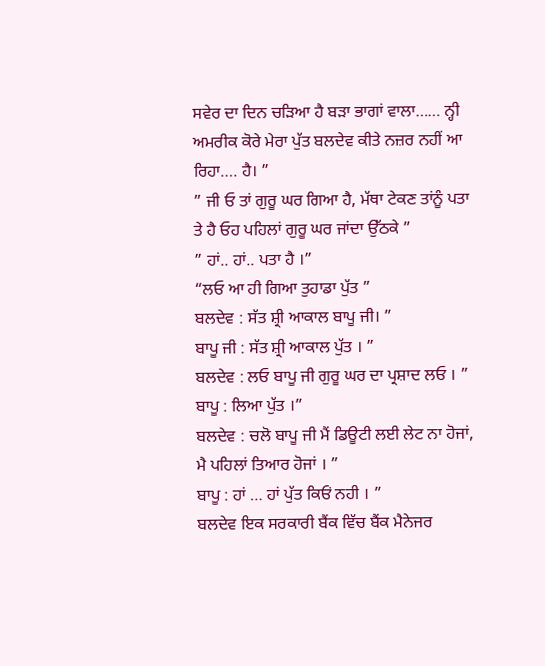ਸਵੇਰ ਦਾ ਦਿਨ ਚੜਿਆ ਹੈ ਬੜਾ ਭਾਗਾਂ ਵਾਲਾ…… ਨ੍ਹੀ ਅਮਰੀਕ ਕੋਰੇ ਮੇਰਾ ਪੁੱਤ ਬਲਦੇਵ ਕੀਤੇ ਨਜ਼ਰ ਨਹੀਂ ਆ ਰਿਹਾ…. ਹੈ। ”
” ਜੀ ਓ ਤਾਂ ਗੁਰੂ ਘਰ ਗਿਆ ਹੈ, ਮੱਥਾ ਟੇਕਣ ਤਾਂਨੂੰ ਪਤਾ ਤੇ ਹੈ ਓਹ ਪਹਿਲਾਂ ਗੁਰੂ ਘਰ ਜਾਂਦਾ ਉੱਠਕੇ ”
” ਹਾਂ.. ਹਾਂ.. ਪਤਾ ਹੈ ।”
“ਲਓ ਆ ਹੀ ਗਿਆ ਤੁਹਾਡਾ ਪੁੱਤ ”
ਬਲਦੇਵ : ਸੱਤ ਸ਼੍ਰੀ ਆਕਾਲ ਬਾਪੂ ਜੀ। ”
ਬਾਪੂ ਜੀ : ਸੱਤ ਸ਼੍ਰੀ ਆਕਾਲ ਪੁੱਤ । ”
ਬਲਦੇਵ : ਲਓ ਬਾਪੂ ਜੀ ਗੁਰੂ ਘਰ ਦਾ ਪ੍ਰਸ਼ਾਦ ਲਓ । ”
ਬਾਪੂ : ਲਿਆ ਪੁੱਤ ।”
ਬਲਦੇਵ : ਚਲੋ ਬਾਪੂ ਜੀ ਮੈਂ ਡਿਊਟੀ ਲਈ ਲੇਟ ਨਾ ਹੋਜਾਂ, ਮੈ ਪਹਿਲਾਂ ਤਿਆਰ ਹੋਜਾਂ । ”
ਬਾਪੂ : ਹਾਂ … ਹਾਂ ਪੁੱਤ ਕਿਓਂ ਨਹੀ । ”
ਬਲਦੇਵ ਇਕ ਸਰਕਾਰੀ ਬੈਂਕ ਵਿੱਚ ਬੈਂਕ ਮੈਨੇਜਰ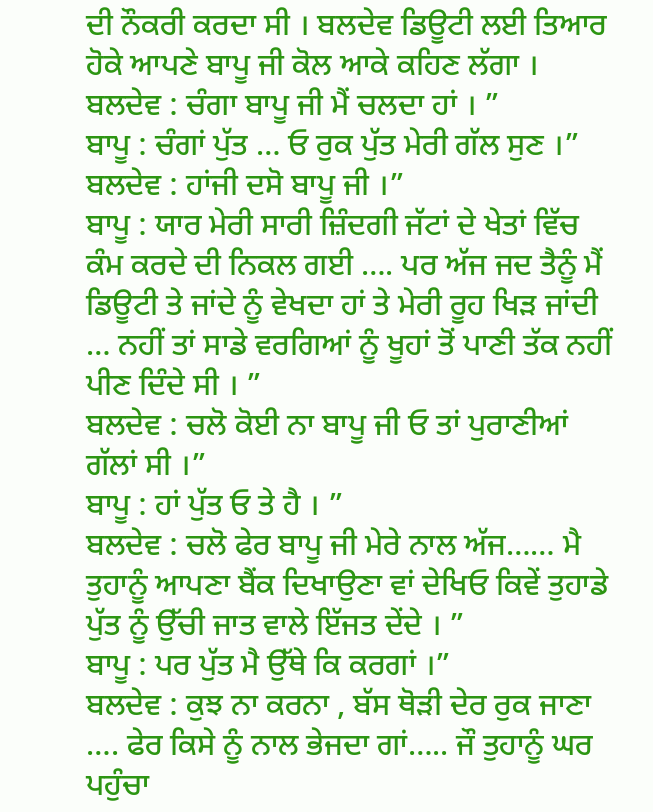ਦੀ ਨੌਕਰੀ ਕਰਦਾ ਸੀ । ਬਲਦੇਵ ਡਿਊਟੀ ਲਈ ਤਿਆਰ ਹੋਕੇ ਆਪਣੇ ਬਾਪੂ ਜੀ ਕੋਲ ਆਕੇ ਕਹਿਣ ਲੱਗਾ ।
ਬਲਦੇਵ : ਚੰਗਾ ਬਾਪੂ ਜੀ ਮੈਂ ਚਲਦਾ ਹਾਂ । ”
ਬਾਪੂ : ਚੰਗਾਂ ਪੁੱਤ … ਓ ਰੁਕ ਪੁੱਤ ਮੇਰੀ ਗੱਲ ਸੁਣ ।”
ਬਲਦੇਵ : ਹਾਂਜੀ ਦਸੋ ਬਾਪੂ ਜੀ ।”
ਬਾਪੂ : ਯਾਰ ਮੇਰੀ ਸਾਰੀ ਜ਼ਿੰਦਗੀ ਜੱਟਾਂ ਦੇ ਖੇਤਾਂ ਵਿੱਚ ਕੰਮ ਕਰਦੇ ਦੀ ਨਿਕਲ ਗਈ …. ਪਰ ਅੱਜ ਜਦ ਤੈਨੂੰ ਮੈਂ ਡਿਊਟੀ ਤੇ ਜਾਂਦੇ ਨੂੰ ਵੇਖਦਾ ਹਾਂ ਤੇ ਮੇਰੀ ਰੂਹ ਖਿੜ ਜਾਂਦੀ … ਨਹੀਂ ਤਾਂ ਸਾਡੇ ਵਰਗਿਆਂ ਨੂੰ ਖੂਹਾਂ ਤੋਂ ਪਾਣੀ ਤੱਕ ਨਹੀਂ ਪੀਣ ਦਿੰਦੇ ਸੀ । ”
ਬਲਦੇਵ : ਚਲੋ ਕੋਈ ਨਾ ਬਾਪੂ ਜੀ ਓ ਤਾਂ ਪੁਰਾਣੀਆਂ ਗੱਲਾਂ ਸੀ ।”
ਬਾਪੂ : ਹਾਂ ਪੁੱਤ ਓ ਤੇ ਹੈ । ”
ਬਲਦੇਵ : ਚਲੋ ਫੇਰ ਬਾਪੂ ਜੀ ਮੇਰੇ ਨਾਲ ਅੱਜ…… ਮੈ ਤੁਹਾਨੂੰ ਆਪਣਾ ਬੈਂਕ ਦਿਖਾਉਣਾ ਵਾਂ ਦੇਖਿਓ ਕਿਵੇਂ ਤੁਹਾਡੇ ਪੁੱਤ ਨੂੰ ਉੱਚੀ ਜਾਤ ਵਾਲੇ ਇੱਜਤ ਦੇਂਦੇ । ”
ਬਾਪੂ : ਪਰ ਪੁੱਤ ਮੈ ਉੱਥੇ ਕਿ ਕਰਗਾਂ ।”
ਬਲਦੇਵ : ਕੁਝ ਨਾ ਕਰਨਾ , ਬੱਸ ਥੋੜੀ ਦੇਰ ਰੁਕ ਜਾਣਾ …. ਫੇਰ ਕਿਸੇ ਨੂੰ ਨਾਲ ਭੇਜਦਾ ਗਾਂ….. ਜੌ ਤੁਹਾਨੂੰ ਘਰ ਪਹੁੰਚਾ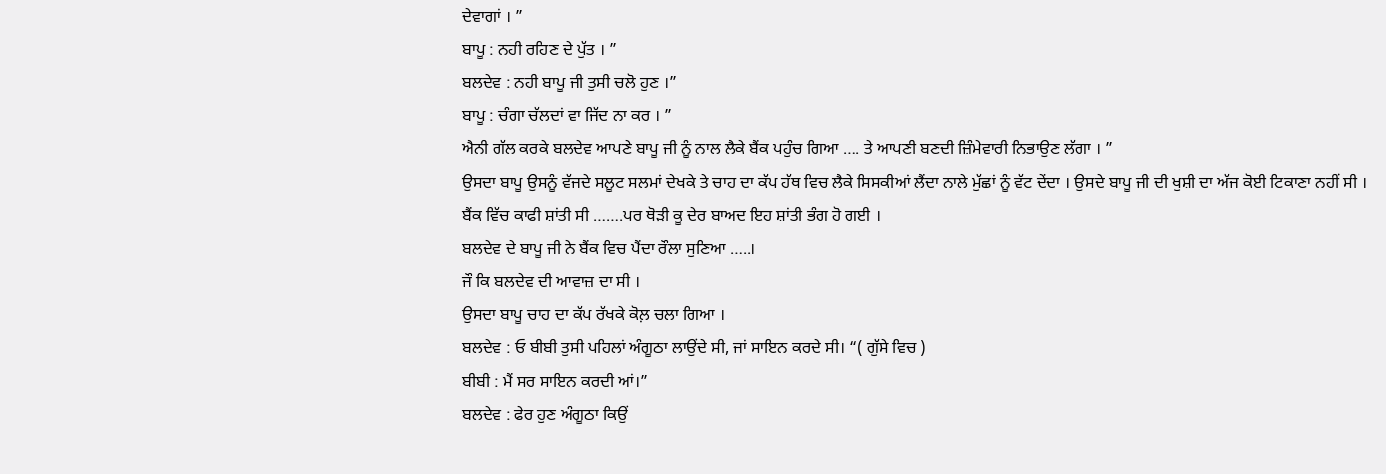ਦੇਵਾਗਾਂ । ”
ਬਾਪੂ : ਨਹੀ ਰਹਿਣ ਦੇ ਪੁੱਤ । ”
ਬਲਦੇਵ : ਨਹੀ ਬਾਪੂ ਜੀ ਤੁਸੀ ਚਲੋ ਹੁਣ ।”
ਬਾਪੂ : ਚੰਗਾ ਚੱਲਦਾਂ ਵਾ ਜਿੱਦ ਨਾ ਕਰ । ”
ਐਨੀ ਗੱਲ ਕਰਕੇ ਬਲਦੇਵ ਆਪਣੇ ਬਾਪੂ ਜੀ ਨੂੰ ਨਾਲ ਲੈਕੇ ਬੈਂਕ ਪਹੁੰਚ ਗਿਆ …. ਤੇ ਆਪਣੀ ਬਣਦੀ ਜ਼ਿੰਮੇਵਾਰੀ ਨਿਭਾਉਣ ਲੱਗਾ । ”
ਉਸਦਾ ਬਾਪੂ ਉਸਨੂੰ ਵੱਜਦੇ ਸਲੂਟ ਸਲਮਾਂ ਦੇਖਕੇ ਤੇ ਚਾਹ ਦਾ ਕੱਪ ਹੱਥ ਵਿਚ ਲੈਕੇ ਸਿਸਕੀਆਂ ਲੈਂਦਾ ਨਾਲੇ ਮੁੱਛਾਂ ਨੂੰ ਵੱਟ ਦੇਂਦਾ । ਉਸਦੇ ਬਾਪੂ ਜੀ ਦੀ ਖੁਸ਼ੀ ਦਾ ਅੱਜ ਕੋਈ ਟਿਕਾਣਾ ਨਹੀਂ ਸੀ ।
ਬੈਂਕ ਵਿੱਚ ਕਾਫੀ ਸ਼ਾਂਤੀ ਸੀ …….ਪਰ ਥੋੜੀ ਕੂ ਦੇਰ ਬਾਅਦ ਇਹ ਸ਼ਾਂਤੀ ਭੰਗ ਹੋ ਗਈ ।
ਬਲਦੇਵ ਦੇ ਬਾਪੂ ਜੀ ਨੇ ਬੈਂਕ ਵਿਚ ਪੈਂਦਾ ਰੌਲਾ ਸੁਣਿਆ …..।
ਜੌ ਕਿ ਬਲਦੇਵ ਦੀ ਆਵਾਜ਼ ਦਾ ਸੀ ।
ਉਸਦਾ ਬਾਪੂ ਚਾਹ ਦਾ ਕੱਪ ਰੱਖਕੇ ਕੋਲ਼ ਚਲਾ ਗਿਆ ।
ਬਲਦੇਵ : ਓ ਬੀਬੀ ਤੁਸੀ ਪਹਿਲਾਂ ਅੰਗੂਠਾ ਲਾਉਂਦੇ ਸੀ, ਜਾਂ ਸਾਇਨ ਕਰਦੇ ਸੀ। “( ਗੁੱਸੇ ਵਿਚ )
ਬੀਬੀ : ਮੈਂ ਸਰ ਸਾਇਨ ਕਰਦੀ ਆਂ।”
ਬਲਦੇਵ : ਫੇਰ ਹੁਣ ਅੰਗੂਠਾ ਕਿਉਂ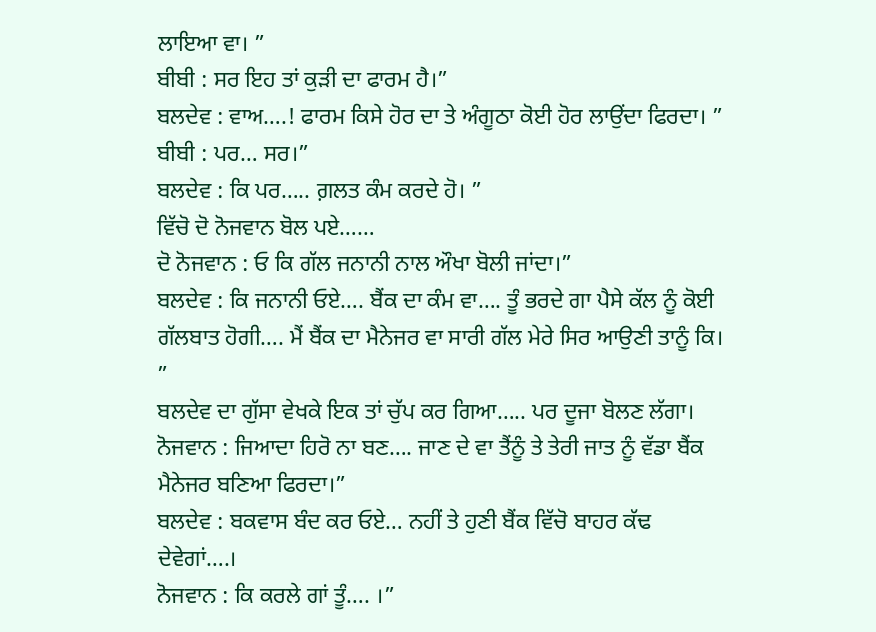ਲਾਇਆ ਵਾ। ”
ਬੀਬੀ : ਸਰ ਇਹ ਤਾਂ ਕੁੜੀ ਦਾ ਫਾਰਮ ਹੈ।”
ਬਲਦੇਵ : ਵਾਅ….! ਫਾਰਮ ਕਿਸੇ ਹੋਰ ਦਾ ਤੇ ਅੰਗੂਠਾ ਕੋਈ ਹੋਰ ਲਾਉਂਦਾ ਫਿਰਦਾ। ”
ਬੀਬੀ : ਪਰ… ਸਰ।”
ਬਲਦੇਵ : ਕਿ ਪਰ….. ਗ਼ਲਤ ਕੰਮ ਕਰਦੇ ਹੋ। ”
ਵਿੱਚੋ ਦੋ ਨੋਜਵਾਨ ਬੋਲ ਪਏ……
ਦੋ ਨੋਜਵਾਨ : ਓ ਕਿ ਗੱਲ ਜਨਾਨੀ ਨਾਲ ਔਖਾ ਬੋਲੀ ਜਾਂਦਾ।”
ਬਲਦੇਵ : ਕਿ ਜਨਾਨੀ ਓਏ…. ਬੈਂਕ ਦਾ ਕੰਮ ਵਾ…. ਤੂੰ ਭਰਦੇ ਗਾ ਪੈਸੇ ਕੱਲ ਨੂੰ ਕੋਈ ਗੱਲਬਾਤ ਹੋਗੀ…. ਮੈਂ ਬੈਂਕ ਦਾ ਮੈਨੇਜਰ ਵਾ ਸਾਰੀ ਗੱਲ ਮੇਰੇ ਸਿਰ ਆਉਣੀ ਤਾਨੂੰ ਕਿ। ”
ਬਲਦੇਵ ਦਾ ਗੁੱਸਾ ਵੇਖਕੇ ਇਕ ਤਾਂ ਚੁੱਪ ਕਰ ਗਿਆ….. ਪਰ ਦੂਜਾ ਬੋਲਣ ਲੱਗਾ।
ਨੋਜਵਾਨ : ਜਿਆਦਾ ਹਿਰੋ ਨਾ ਬਣ…. ਜਾਣ ਦੇ ਵਾ ਤੈਂਨੂੰ ਤੇ ਤੇਰੀ ਜਾਤ ਨੂੰ ਵੱਡਾ ਬੈਂਕ ਮੈਨੇਜਰ ਬਣਿਆ ਫਿਰਦਾ।”
ਬਲਦੇਵ : ਬਕਵਾਸ ਬੰਦ ਕਰ ਓਏ… ਨਹੀਂ ਤੇ ਹੁਣੀ ਬੈਂਕ ਵਿੱਚੋ ਬਾਹਰ ਕੱਢ ਦੇਵੇਗਾਂ….।
ਨੋਜਵਾਨ : ਕਿ ਕਰਲੇ ਗਾਂ ਤੂੰ…. ।”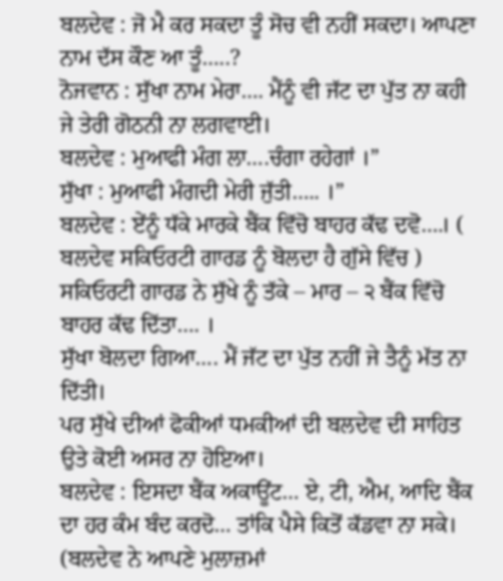ਬਲਦੇਵ : ਜੋ ਮੈ ਕਰ ਸਕਦਾ ਤੂੰ ਸੋਚ ਵੀ ਨਹੀਂ ਸਕਦਾ। ਆਪਣਾ ਨਾਮ ਦੱਸ ਕੌਣ ਆ ਤੂੰ…..?
ਨੋਜਵਾਨ : ਸੁੱਖਾ ਨਾਮ ਮੇਰਾ…. ਮੈਂਨੂੰ ਵੀ ਜੱਟ ਦਾ ਪੁੱਤ ਨਾ ਕਹੀ ਜੇ ਤੇਰੀ ਗੋਠਨੀ ਨਾ ਲਗਵਾਈ।
ਬਲਦੇਵ : ਮੁਆਫੀ ਮੰਗ ਲਾ….ਚੰਗਾ ਰਹੇਗਾਂ ।”
ਸੁੱਖਾ : ਮੁਆਫੀ ਮੰਗਦੀ ਮੇਰੀ ਜੁੱਤੀ….. ।”
ਬਲਦੇਵ : ਏਂਨੂੰ ਧੱਕੇ ਮਾਰਕੇ ਬੈਂਕ ਵਿੱਚੋ ਬਾਹਰ ਕੱਢ ਦਵੋ….। ( ਬਲਦੇਵ ਸਕਿਓਰਟੀ ਗਾਰਡ ਨੂੰ ਬੋਲਦਾ ਹੈ ਗੁੱਸੇ ਵਿੱਚ )
ਸਕਿਓਰਟੀ ਗਾਰਡ ਨੇ ਸੁੱਖੇ ਨੂੰ ਤੱਕੇ – ਮਾਰ – ੨ ਬੈਂਕ ਵਿੱਚੋ ਬਾਹਰ ਕੱਢ ਦਿੱਤਾ…. ।
ਸੁੱਖਾ ਬੋਲਦਾ ਗਿਆ…. ਮੈਂ ਜੱਟ ਦਾ ਪੁੱਤ ਨਹੀਂ ਜੇ ਤੈਨੂੰ ਮੱਤ ਨਾ ਦਿੱਤੀ।
ਪਰ ਸੁੱਖੇ ਦੀਆਂ ਫੋਕੀਆਂ ਧਮਕੀਆਂ ਦੀ ਬਲਦੇਵ ਦੀ ਸਾਹਿਤ ਉਤੇ ਕੋਈ ਅਸਰ ਨਾ ਹੋਇਆ।
ਬਲਦੇਵ : ਇਸਦਾ ਬੈਂਕ ਅਕਾਊਂਟ… ਏ, ਟੀ, ਐਮ, ਆਦਿ ਬੈਂਕ ਦਾ ਹਰ ਕੰਮ ਬੰਦ ਕਰਦੋ… ਤਾਂਕਿ ਪੈਸੇ ਕਿਤੋਂ ਕੱਡਵਾ ਨਾ ਸਕੇ।
(ਬਲਦੇਵ ਨੇ ਆਪਣੇ ਮੁਲਾਜ਼ਮਾਂ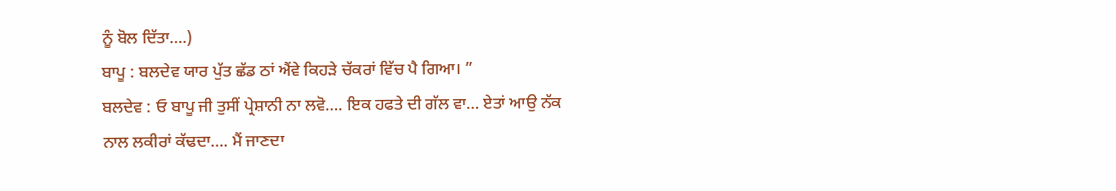ਨੂੰ ਬੋਲ ਦਿੱਤਾ….)
ਬਾਪੂ : ਬਲਦੇਵ ਯਾਰ ਪੁੱਤ ਛੱਡ ਠਾਂ ਐਂਵੇ ਕਿਹੜੇ ਚੱਕਰਾਂ ਵਿੱਚ ਪੈ ਗਿਆ। ”
ਬਲਦੇਵ : ਓ ਬਾਪੂ ਜੀ ਤੁਸੀਂ ਪ੍ਰੇਸ਼ਾਨੀ ਨਾ ਲਵੋ…. ਇਕ ਹਫਤੇ ਦੀ ਗੱਲ ਵਾ… ਏਤਾਂ ਆਉ ਨੱਕ ਨਾਲ ਲਕੀਰਾਂ ਕੱਢਦਾ…. ਮੈਂ ਜਾਣਦਾ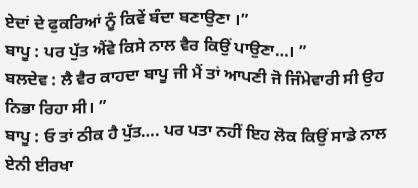ਏਦਾਂ ਦੇ ਫੁਕਰਿਆਂ ਨੂੰ ਕਿਵੇਂ ਬੰਦਾ ਬਣਾਉਣਾ ।”
ਬਾਪੂ : ਪਰ ਪੁੱਤ ਐਂਵੇ ਕਿਸੇ ਨਾਲ ਵੈਰ ਕਿਉਂ ਪਾਉਣਾ…। ”
ਬਲਦੇਵ : ਲੈ ਵੈਰ ਕਾਹਦਾ ਬਾਪੂ ਜੀ ਮੈਂ ਤਾਂ ਆਪਣੀ ਜੋ ਜਿੰਮੇਵਾਰੀ ਸੀ ਉਹ ਨਿਭਾ ਰਿਹਾ ਸੀ। ”
ਬਾਪੂ : ਓ ਤਾਂ ਠੀਕ ਹੈ ਪੁੱਤ…. ਪਰ ਪਤਾ ਨਹੀਂ ਇਹ ਲੋਕ ਕਿਉਂ ਸਾਡੇ ਨਾਲ ਏਨੀ ਈਰਖਾ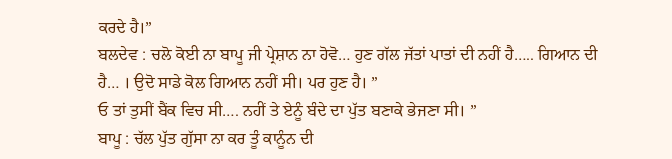ਕਰਦੇ ਹੈ।”
ਬਲਦੇਵ : ਚਲੋ ਕੋਈ ਨਾ ਬਾਪੂ ਜੀ ਪ੍ਰੇਸ਼ਾਨ ਨਾ ਹੋਵੋ… ਹੁਣ ਗੱਲ ਜੱਤਾਂ ਪਾਤਾਂ ਦੀ ਨਹੀਂ ਹੈ….. ਗਿਆਨ ਦੀ ਹੈ… । ਉਦੋ ਸਾਡੇ ਕੋਲ ਗਿਆਨ ਨਹੀਂ ਸੀ। ਪਰ ਹੁਣ ਹੈ। ”
ਓ ਤਾਂ ਤੁਸੀਂ ਬੈਂਕ ਵਿਚ ਸੀ…. ਨਹੀਂ ਤੇ ਏਨੂੰ ਬੰਦੇ ਦਾ ਪੁੱਤ ਬਣਾਕੇ ਭੇਜਣਾ ਸੀ। ”
ਬਾਪੂ : ਚੱਲ ਪੁੱਤ ਗੁੱਸਾ ਨਾ ਕਰ ਤੂੰ ਕਾਨੂੰਨ ਦੀ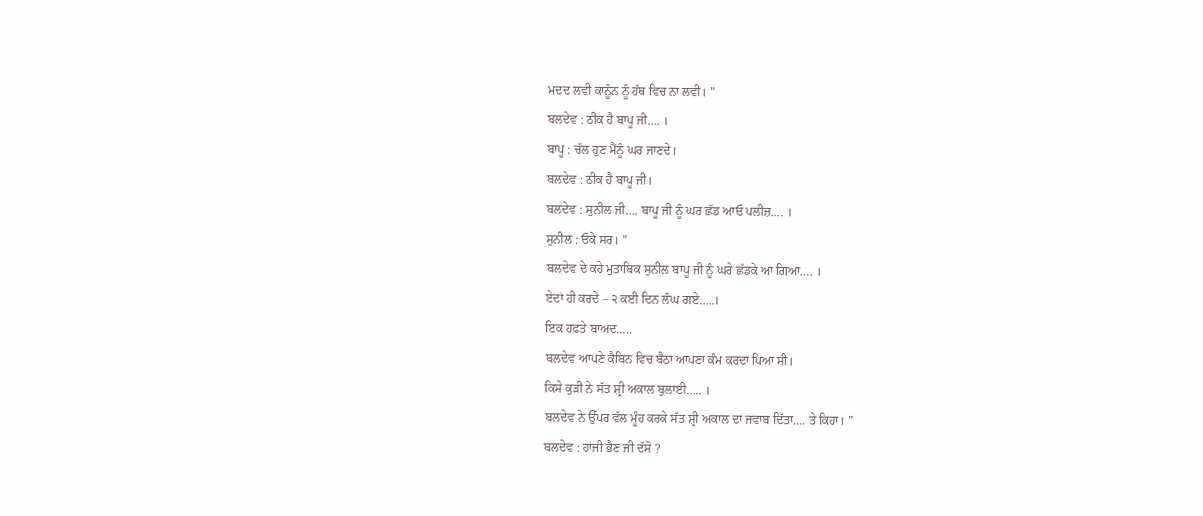ਮਦਦ ਲਵੀ ਕਾਨੂੰਨ ਨੂੰ ਹੱਥ ਵਿਚ ਨਾ ਲਵੀ। ”
ਬਲਦੇਵ : ਠੀਕ ਹੈ ਬਾਪੂ ਜੀ…. ।
ਬਾਪੂ : ਚੱਲ ਹੁਣ ਮੈਂਨੂੰ ਘਰ ਜਾਣਦੇ।
ਬਲਦੇਵ : ਠੀਕ ਹੈ ਬਾਪੂ ਜੀ।
ਬਲਦੇਵ : ਸੁਨੀਲ ਜੀ…. ਬਾਪੂ ਜੀ ਨੂੰ ਘਰ ਛੱਡ ਆਓ ਪਲੀਜ਼…. ।
ਸੁਨੀਲ : ਓਕੇ ਸਰ। ”
ਬਲਦੇਵ ਦੇ ਕਹੇ ਮੁਤਾਬਿਕ ਸੁਨੀਲ ਬਾਪੂ ਜੀ ਨੂੰ ਘਰੇ ਛੱਡਕੇ ਆ ਗਿਆ…. ।
ਏਦਾਂ ਹੀ ਕਰਦੇ – ੨ ਕਈ ਦਿਨ ਲੰਘ ਗਏ…..।
ਇਕ ਹਫ਼ਤੇ ਬਾਅਦ…..
ਬਲਦੇਵ ਆਪਣੇ ਕੈਬਿਨ ਵਿਚ ਬੈਠਾ ਆਪਣਾ ਕੰਮ ਕਰਦਾ ਪਿਆ ਸੀ।
ਕਿਸੇ ਕੁੜੀ ਨੇ ਸੱਤ ਸ਼੍ਰੀ ਅਕਾਲ ਬੁਲਾਈ….. ।
ਬਲਦੇਵ ਨੇ ਉੱਪਰ ਵੱਲ ਮੂੰਹ ਕਰਕੇ ਸੱਤ ਸ਼੍ਰੀ ਅਕਾਲ ਦਾ ਜਵਾਬ ਦਿੱਤਾ…. ਤੇ ਕਿਹਾ। ”
ਬਲਦੇਵ : ਹਾਂਜੀ ਭੈਣ ਜੀ ਦੱਸੋ ?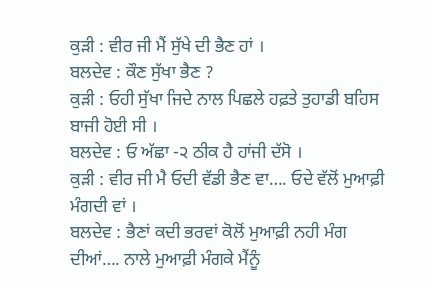ਕੁੜੀ : ਵੀਰ ਜੀ ਮੈਂ ਸੁੱਖੇ ਦੀ ਭੈਣ ਹਾਂ ।
ਬਲਦੇਵ : ਕੌਣ ਸੁੱਖਾ ਭੈਣ ?
ਕੁੜੀ : ਓਹੀ ਸੁੱਖਾ ਜਿਦੇ ਨਾਲ ਪਿਛਲੇ ਹਫ਼ਤੇ ਤੁਹਾਡੀ ਬਹਿਸ ਬਾਜੀ ਹੋਈ ਸੀ ।
ਬਲਦੇਵ : ਓ ਅੱਛਾ -੨ ਠੀਕ ਹੈ ਹਾਂਜੀ ਦੱਸੋ ।
ਕੁੜੀ : ਵੀਰ ਜੀ ਮੈ ਓਦੀ ਵੱਡੀ ਭੈਣ ਵਾ…. ਓਦੇ ਵੱਲੋਂ ਮੁਆਫ਼ੀ ਮੰਗਦੀ ਵਾਂ ।
ਬਲਦੇਵ : ਭੈਣਾਂ ਕਦੀ ਭਰਵਾਂ ਕੋਲੋਂ ਮੁਆਫ਼ੀ ਨਹੀ ਮੰਗ ਦੀਆਂ…. ਨਾਲੇ ਮੁਆਫ਼ੀ ਮੰਗਕੇ ਮੈਂਨੂੰ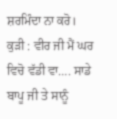ਸ਼ਰਮਿੰਦਾ ਨਾ ਕਰੋ।
ਕੁੜੀ : ਵੀਰ ਜੀ ਮੈਂ ਘਰ ਵਿਚੋ ਵੱਡੀ ਵਾ…. ਸਾਡੇ ਬਾਪੂ ਜੀ ਤੇ ਸਾਨੂੰ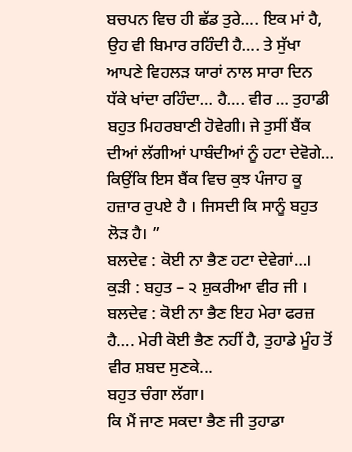ਬਚਪਨ ਵਿਚ ਹੀ ਛੱਡ ਤੁਰੇ…. ਇਕ ਮਾਂ ਹੈ, ਉਹ ਵੀ ਬਿਮਾਰ ਰਹਿੰਦੀ ਹੈ…. ਤੇ ਸੁੱਖਾ ਆਪਣੇ ਵਿਹਲੜ ਯਾਰਾਂ ਨਾਲ ਸਾਰਾ ਦਿਨ ਧੱਕੇ ਖਾਂਦਾ ਰਹਿੰਦਾ… ਹੈ…. ਵੀਰ … ਤੁਹਾਡੀ ਬਹੁਤ ਮਿਹਰਬਾਣੀ ਹੋਵੇਗੀ। ਜੇ ਤੁਸੀਂ ਬੈਂਕ ਦੀਆਂ ਲੱਗੀਆਂ ਪਾਬੰਦੀਆਂ ਨੂੰ ਹਟਾ ਦੇਵੋਗੇ… ਕਿਉਂਕਿ ਇਸ ਬੈਂਕ ਵਿਚ ਕੁਝ ਪੰਜਾਹ ਕੂ ਹਜ਼ਾਰ ਰੁਪਏ ਹੈ । ਜਿਸਦੀ ਕਿ ਸਾਨੂੰ ਬਹੁਤ ਲੋੜ ਹੈ। ”
ਬਲਦੇਵ : ਕੋਈ ਨਾ ਭੈਣ ਹਟਾ ਦੇਵੇਗਾਂ…।
ਕੁੜੀ : ਬਹੁਤ – ੨ ਸ਼ੁਕਰੀਆ ਵੀਰ ਜੀ ।
ਬਲਦੇਵ : ਕੋਈ ਨਾ ਭੈਣ ਇਹ ਮੇਰਾ ਫਰਜ਼ ਹੈ…. ਮੇਰੀ ਕੋਈ ਭੈਣ ਨਹੀਂ ਹੈ, ਤੁਹਾਡੇ ਮੂੰਹ ਤੋਂ ਵੀਰ ਸ਼ਬਦ ਸੁਣਕੇ...
ਬਹੁਤ ਚੰਗਾ ਲੱਗਾ।
ਕਿ ਮੈਂ ਜਾਣ ਸਕਦਾ ਭੈਣ ਜੀ ਤੁਹਾਡਾ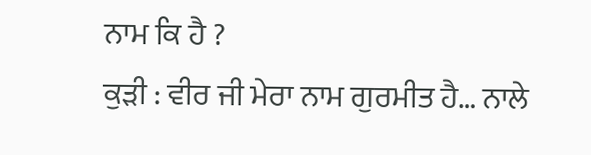ਨਾਮ ਕਿ ਹੈ ?
ਕੁੜੀ : ਵੀਰ ਜੀ ਮੇਰਾ ਨਾਮ ਗੁਰਮੀਤ ਹੈ… ਨਾਲੇ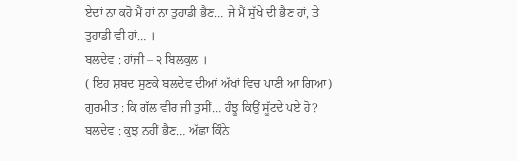ਏਦਾਂ ਨਾ ਕਹੋ ਮੈਂ ਹਾਂ ਨਾ ਤੁਹਾਡੀ ਭੈਣ… ਜੇ ਮੈਂ ਸੁੱਖੇ ਦੀ ਭੈਣ ਹਾਂ, ਤੇ ਤੁਹਾਡੀ ਵੀ ਹਾਂ… ।
ਬਲਦੇਵ : ਹਾਂਜੀ – ੨ ਬਿਲਕੁਲ ।
( ਇਹ ਸ਼ਬਦ ਸੁਣਕੇ ਬਲਦੇਵ ਦੀਆਂ ਅੱਖਾਂ ਵਿਚ ਪਾਣੀ ਆ ਗਿਆ)
ਗੁਰਮੀਤ : ਕਿ ਗੱਲ ਵੀਰ ਜੀ ਤੁਸੀਂ… ਹੰਝੂ ਕਿਉਂ ਸੂੱਟਦੇ ਪਏ ਹੋ?
ਬਲਦੇਵ : ਕੁਝ ਨਹੀਂ ਭੈਣ… ਅੱਛਾ ਕਿੰਨੇ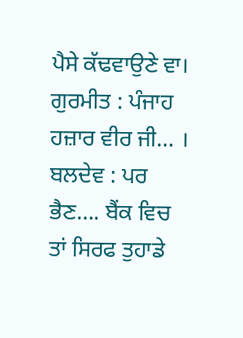ਪੈਸੇ ਕੱਢਵਾਉਣੇ ਵਾ।
ਗੁਰਮੀਤ : ਪੰਜਾਹ ਹਜ਼ਾਰ ਵੀਰ ਜੀ… ।
ਬਲਦੇਵ : ਪਰ ਭੈਣ…. ਬੈਂਕ ਵਿਚ ਤਾਂ ਸਿਰਫ ਤੁਹਾਡੇ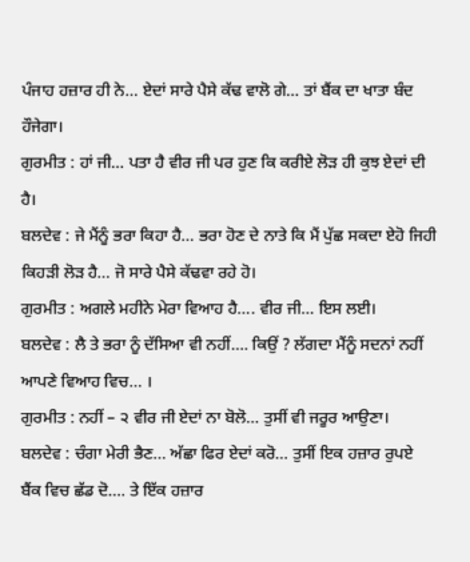ਪੰਜਾਹ ਹਜ਼ਾਰ ਹੀ ਨੇ… ਏਦਾਂ ਸਾਰੇ ਪੈਸੇ ਕੱਢ ਵਾਲੋ ਗੇ… ਤਾਂ ਬੈਂਕ ਦਾ ਖਾਤਾ ਬੰਦ ਹੌਜੇਗਾ।
ਗੁਰਮੀਤ : ਹਾਂ ਜੀ… ਪਤਾ ਹੈ ਵੀਰ ਜੀ ਪਰ ਹੁਣ ਕਿ ਕਰੀਏ ਲੋੜ ਹੀ ਕੁਝ ਏਦਾਂ ਦੀ ਹੈ।
ਬਲਦੇਵ : ਜੇ ਮੈਂਨੂੰ ਭਰਾ ਕਿਹਾ ਹੈ… ਭਰਾ ਹੋਣ ਦੇ ਨਾਤੇ ਕਿ ਮੈਂ ਪੁੱਛ ਸਕਦਾ ਏਹੋ ਜਿਹੀ ਕਿਹੜੀ ਲੋੜ ਹੈ… ਜੋ ਸਾਰੇ ਪੈਸੇ ਕੱਢਵਾ ਰਹੇ ਹੋ।
ਗੁਰਮੀਤ : ਅਗਲੇ ਮਹੀਨੇ ਮੇਰਾ ਵਿਆਹ ਹੈ…. ਵੀਰ ਜੀ… ਇਸ ਲਈ।
ਬਲਦੇਵ : ਲੈ ਤੇ ਭਰਾ ਨੂੰ ਦੱਸਿਆ ਵੀ ਨਹੀਂ…. ਕਿਉਂ ? ਲੱਗਦਾ ਮੈਂਨੂੰ ਸਦਨਾਂ ਨਹੀਂ ਆਪਣੇ ਵਿਆਹ ਵਿਚ… ।
ਗੁਰਮੀਤ : ਨਹੀਂ – ੨ ਵੀਰ ਜੀ ਏਦਾਂ ਨਾ ਬੋਲੋ… ਤੁਸੀਂ ਵੀ ਜਰੂਰ ਆਉਣਾ।
ਬਲਦੇਵ : ਚੰਗਾ ਮੇਰੀ ਭੈਣ… ਅੱਛਾ ਫਿਰ ਏਦਾਂ ਕਰੋ… ਤੁਸੀਂ ਇਕ ਹਜ਼ਾਰ ਰੁਪਏ ਬੈਂਕ ਵਿਚ ਛੱਡ ਦੋ…. ਤੇ ਇੱਕ ਹਜ਼ਾਰ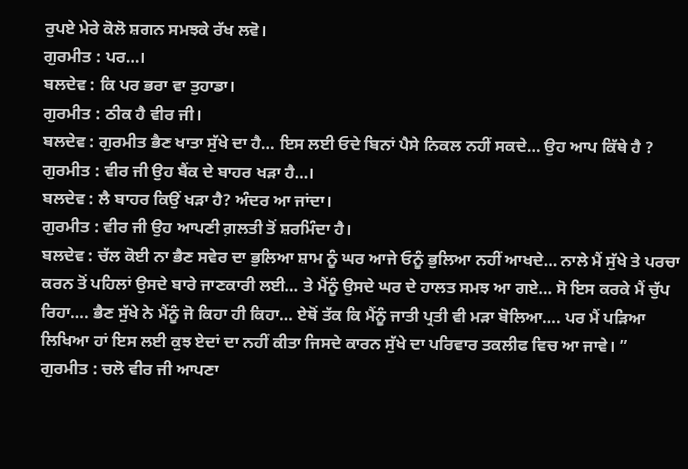ਰੁਪਏ ਮੇਰੇ ਕੋਲੋ ਸ਼ਗਨ ਸਮਝਕੇ ਰੱਖ ਲਵੋ।
ਗੁਰਮੀਤ : ਪਰ…।
ਬਲਦੇਵ : ਕਿ ਪਰ ਭਰਾ ਵਾ ਤੁਹਾਡਾ।
ਗੁਰਮੀਤ : ਠੀਕ ਹੈ ਵੀਰ ਜੀ।
ਬਲਦੇਵ : ਗੁਰਮੀਤ ਭੈਣ ਖਾਤਾ ਸੁੱਖੇ ਦਾ ਹੈ… ਇਸ ਲਈ ਓਦੇ ਬਿਨਾਂ ਪੈਸੇ ਨਿਕਲ ਨਹੀਂ ਸਕਦੇ… ਉਹ ਆਪ ਕਿੱਥੇ ਹੈ ?
ਗੁਰਮੀਤ : ਵੀਰ ਜੀ ਉਹ ਬੈਂਕ ਦੇ ਬਾਹਰ ਖੜਾ ਹੈ…।
ਬਲਦੇਵ : ਲੈ ਬਾਹਰ ਕਿਉਂ ਖੜਾ ਹੈ? ਅੰਦਰ ਆ ਜਾਂਦਾ।
ਗੁਰਮੀਤ : ਵੀਰ ਜੀ ਉਹ ਆਪਣੀ ਗ਼ਲਤੀ ਤੋਂ ਸ਼ਰਮਿੰਦਾ ਹੈ।
ਬਲਦੇਵ : ਚੱਲ ਕੋਈ ਨਾ ਭੈਣ ਸਵੇਰ ਦਾ ਭੁਲਿਆ ਸ਼ਾਮ ਨੂੰ ਘਰ ਆਜੇ ਓਨੂੰ ਭੁਲਿਆ ਨਹੀਂ ਆਖਦੇ… ਨਾਲੇ ਮੈਂ ਸੁੱਖੇ ਤੇ ਪਰਚਾ ਕਰਨ ਤੋਂ ਪਹਿਲਾਂ ਉਸਦੇ ਬਾਰੇ ਜਾਣਕਾਰੀ ਲਈ… ਤੇ ਮੈਂਨੂੰ ਉਸਦੇ ਘਰ ਦੇ ਹਾਲਤ ਸਮਝ ਆ ਗਏ… ਸੋ ਇਸ ਕਰਕੇ ਮੈਂ ਚੁੱਪ ਰਿਹਾ…. ਭੈਣ ਸੁੱਖੇ ਨੇ ਮੈਂਨੂੰ ਜੋ ਕਿਹਾ ਹੀ ਕਿਹਾ… ਏਥੋਂ ਤੱਕ ਕਿ ਮੈਂਨੂੰ ਜਾਤੀ ਪ੍ਰਤੀ ਵੀ ਮੜਾ ਬੋਲਿਆ…. ਪਰ ਮੈਂ ਪੜਿਆ ਲਿਖਿਆ ਹਾਂ ਇਸ ਲਈ ਕੁਝ ਏਦਾਂ ਦਾ ਨਹੀਂ ਕੀਤਾ ਜਿਸਦੇ ਕਾਰਨ ਸੁੱਖੇ ਦਾ ਪਰਿਵਾਰ ਤਕਲੀਫ ਵਿਚ ਆ ਜਾਵੇ। ”
ਗੁਰਮੀਤ : ਚਲੋ ਵੀਰ ਜੀ ਆਪਣਾ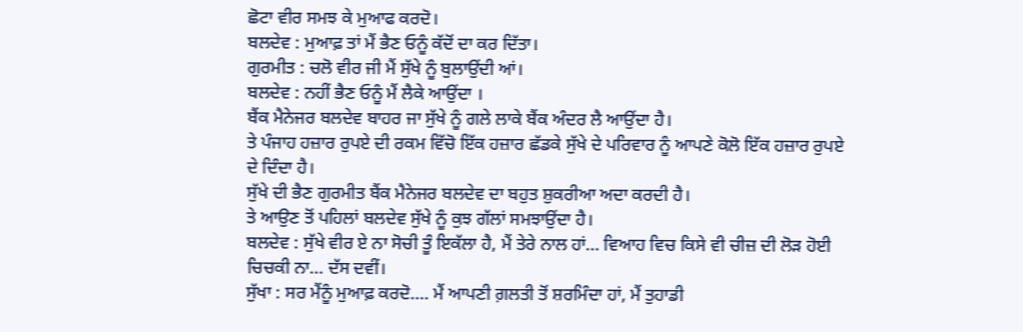ਛੋਟਾ ਵੀਰ ਸਮਝ ਕੇ ਮੁਆਫ ਕਰਦੋ।
ਬਲਦੇਵ : ਮੁਆਫ਼ ਤਾਂ ਮੈਂ ਭੈਣ ਓਨੂੰ ਕੱਦੋਂ ਦਾ ਕਰ ਦਿੱਤਾ।
ਗੁਰਮੀਤ : ਚਲੋ ਵੀਰ ਜੀ ਮੈਂ ਸੁੱਖੇ ਨੂੰ ਬੁਲਾਉਂਦੀ ਆਂ।
ਬਲਦੇਵ : ਨਹੀਂ ਭੈਣ ਓਨੂੰ ਮੈਂ ਲੈਕੇ ਆਉਂਦਾ ।
ਬੈਂਕ ਮੈਨੇਜਰ ਬਲਦੇਵ ਬਾਹਰ ਜਾ ਸੁੱਖੇ ਨੂੰ ਗਲੇ ਲਾਕੇ ਬੈਂਕ ਅੰਦਰ ਲੈ ਆਉਂਦਾ ਹੈ।
ਤੇ ਪੰਜਾਹ ਹਜ਼ਾਰ ਰੁਪਏ ਦੀ ਰਕਮ ਵਿੱਚੋ ਇੱਕ ਹਜ਼ਾਰ ਛੱਡਕੇ ਸੁੱਖੇ ਦੇ ਪਰਿਵਾਰ ਨੂੰ ਆਪਣੇ ਕੋਲੋ ਇੱਕ ਹਜ਼ਾਰ ਰੁਪਏ ਦੇ ਦਿੰਦਾ ਹੈ।
ਸੁੱਖੇ ਦੀ ਭੈਣ ਗੁਰਮੀਤ ਬੈਂਕ ਮੈਨੇਜਰ ਬਲਦੇਵ ਦਾ ਬਹੁਤ ਸ਼ੁਕਰੀਆ ਅਦਾ ਕਰਦੀ ਹੈ।
ਤੇ ਆਉਣ ਤੋਂ ਪਹਿਲਾਂ ਬਲਦੇਵ ਸੁੱਖੇ ਨੂੰ ਕੁਝ ਗੱਲਾਂ ਸਮਝਾਉਂਦਾ ਹੈ।
ਬਲਦੇਵ : ਸੁੱਖੇ ਵੀਰ ਏ ਨਾ ਸੋਚੀ ਤੂੰ ਇਕੱਲਾ ਹੈ, ਮੈਂ ਤੇਰੇ ਨਾਲ ਹਾਂ… ਵਿਆਹ ਵਿਚ ਕਿਸੇ ਵੀ ਚੀਜ਼ ਦੀ ਲੋੜ ਹੋਈ ਚਿਚਕੀ ਨਾ… ਦੱਸ ਦਵੀਂ।
ਸੁੱਖਾ : ਸਰ ਮੈਂਨੂੰ ਮੁਆਫ਼ ਕਰਦੋ…. ਮੈਂ ਆਪਣੀ ਗ਼ਲਤੀ ਤੋਂ ਸ਼ਰਮਿੰਦਾ ਹਾਂ, ਮੈਂ ਤੁਹਾਡੀ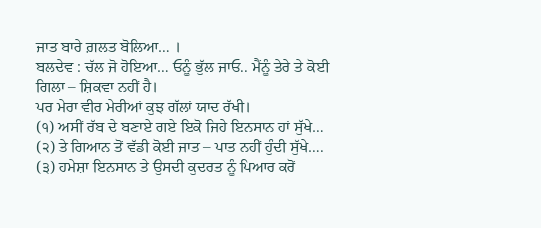ਜਾਤ ਬਾਰੇ ਗ਼ਲਤ ਬੋਲਿਆ… ।
ਬਲਦੇਵ : ਚੱਲ ਜੋ ਹੋਇਆ… ਓਨੂੰ ਭੁੱਲ ਜਾਓ.. ਮੈਂਨੂੰ ਤੇਰੇ ਤੇ ਕੋਈ ਗਿਲਾ – ਸ਼ਿਕਵਾ ਨਹੀਂ ਹੈ।
ਪਰ ਮੇਰਾ ਵੀਰ ਮੇਰੀਆਂ ਕੁਝ ਗੱਲਾਂ ਯਾਦ ਰੱਖੀ।
(੧) ਅਸੀਂ ਰੱਬ ਦੇ ਬਣਾਏ ਗਏ ਇਕੋ ਜਿਹੇ ਇਨਸਾਨ ਹਾਂ ਸੁੱਖੇ…
(੨) ਤੇ ਗਿਆਨ ਤੋਂ ਵੱਡੀ ਕੋਈ ਜਾਤ – ਪਾਤ ਨਹੀਂ ਹੁੰਦੀ ਸੁੱਖੇ….
(੩) ਹਮੇਸ਼ਾ ਇਨਸਾਨ ਤੇ ਉਸਦੀ ਕੁਦਰਤ ਨੂੰ ਪਿਆਰ ਕਰੋਂ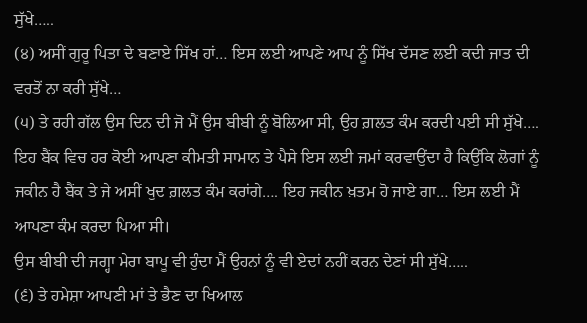ਸੁੱਖੇ…..
(੪) ਅਸੀਂ ਗੁਰੂ ਪਿਤਾ ਦੇ ਬਣਾਏ ਸਿੱਖ ਹਾਂ… ਇਸ ਲਈ ਆਪਣੇ ਆਪ ਨੂੰ ਸਿੱਖ ਦੱਸਣ ਲਈ ਕਦੀ ਜਾਤ ਦੀ ਵਰਤੋਂ ਨਾ ਕਰੀ ਸੁੱਖੇ…
(੫) ਤੇ ਰਹੀ ਗੱਲ ਉਸ ਦਿਨ ਦੀ ਜੋ ਮੈਂ ਉਸ ਬੀਬੀ ਨੂੰ ਬੋਲਿਆ ਸੀ, ਉਹ ਗ਼ਲਤ ਕੰਮ ਕਰਦੀ ਪਈ ਸੀ ਸੁੱਖੇ…. ਇਹ ਬੈਂਕ ਵਿਚ ਹਰ ਕੋਈ ਆਪਣਾ ਕੀਮਤੀ ਸਾਮਾਨ ਤੇ ਪੈਸੇ ਇਸ ਲਈ ਜਮਾਂ ਕਰਵਾਉਂਦਾ ਹੈ ਕਿਉਂਕਿ ਲੋਗਾਂ ਨੂੰ ਜਕੀਨ ਹੈ ਬੈਂਕ ਤੇ ਜੇ ਅਸੀਂ ਖੁਦ ਗ਼ਲਤ ਕੰਮ ਕਰਾਂਗੇ…. ਇਹ ਜਕੀਨ ਖ਼ਤਮ ਹੋ ਜਾਏ ਗਾ… ਇਸ ਲਈ ਮੈਂ ਆਪਣਾ ਕੰਮ ਕਰਦਾ ਪਿਆ ਸੀ।
ਉਸ ਬੀਬੀ ਦੀ ਜਗ੍ਹਾ ਮੇਰਾ ਬਾਪੂ ਵੀ ਹੁੰਦਾ ਮੈਂ ਉਹਨਾਂ ਨੂੰ ਵੀ ਏਦਾਂ ਨਹੀਂ ਕਰਨ ਦੇਣਾਂ ਸੀ ਸੁੱਖੇ…..
(੬) ਤੇ ਹਮੇਸ਼ਾ ਆਪਣੀ ਮਾਂ ਤੇ ਭੈਣ ਦਾ ਖਿਆਲ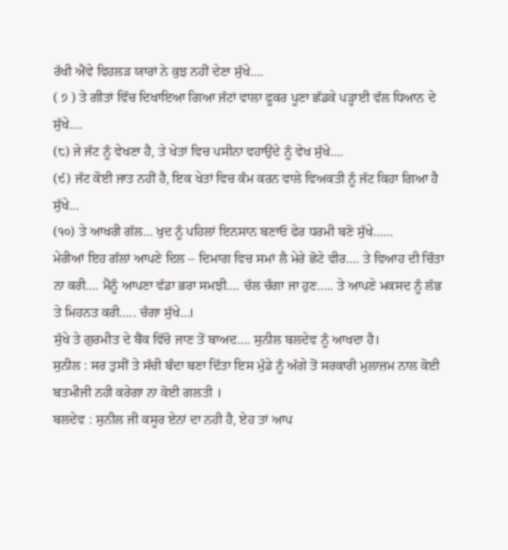ਰੱਖੀ ਐਂਵੇ ਵਿਹਲੜ ਯਾਰਾਂ ਨੇ ਕੁਝ ਨਹੀਂ ਦੇਣਾ ਸੁੱਖੇ….
( ੭ ) ਤੇ ਗੀਤਾਂ ਵਿੱਚ ਦਿਖਾਇਆ ਗਿਆ ਜੱਟਾਂ ਵਾਲਾ ਫੂਕਰ ਪੂਣਾ ਛੱਡਕੇ ਪੜ੍ਹਾਈ ਵੱਲ ਧਿਆਨ ਦੇ ਸੁੱਖੇ….
(੮) ਜੇ ਜੱਟ ਨੂੰ ਵੇਖਣਾ ਹੈ, ਤੇ ਖੇਤਾਂ ਵਿਚ ਪਸੀਨਾ ਵਹਾਉਂਦੇ ਨੂੰ ਵੇਖ ਸੁੱਖੇ….
(੯) ਜੱਟ ਕੋਈ ਜਾਤ ਨਹੀਂ ਹੈ, ਇਕ ਖੇਤਾਂ ਵਿਚ ਕੰਮ ਕਰਨ ਵਾਲੇ ਵਿਅਕਤੀ ਨੂੰ ਜੱਟ ਕਿਹਾ ਗਿਆ ਹੈ ਸੁੱਖੇ…
(੧੦) ਤੇ ਆਖਰੀ ਗੱਲ… ਖੁਦ ਨੂੰ ਪਹਿਲਾਂ ਇਨਸਾਨ ਬਣਾਓ ਫੇਰ ਧਰਮੀ ਬਣੋ ਸੁੱਖੇ……
ਮੇਰੀਆਂ ਇਹ ਗੱਲਾਂ ਆਪਣੇ ਦਿਲ – ਦਿਮਾਗ ਵਿਚ ਸਮਾਂ ਲੈ ਮੇਰੇ ਛੋਟੇ ਵੀਰ…. ਤੇ ਵਿਆਹ ਦੀ ਚਿੰਤਾ ਨਾ ਕਰੀ…. ਮੈਂਨੂੰ ਆਪਣਾ ਵੱਡਾ ਭਰਾ ਸਮਝੀ…. ਚੱਲ ਚੰਗਾ ਜਾ ਹੁਣ….. ਤੇ ਆਪਣੇ ਮਕਸਦ ਨੂੰ ਲੱਭ ਤੇ ਮਿਹਨਤ ਕਰੀ….. ਚੰਗਾ ਸੁੱਖੇ…।
ਸੁੱਖੇ ਤੇ ਗੁਰਮੀਤ ਦੇ ਬੈਂਕ ਵਿੱਚੋ ਜਾਣ ਤੋਂ ਬਾਅਦ…. ਸੁਨੀਲ ਬਲਦੇਵ ਨੂੰ ਆਖਦਾ ਹੈ।
ਸੁਨੀਲ : ਸਰ ਤੁਸੀਂ ਤੇ ਸੱਚੀ ਬੰਦਾ ਬਣਾ ਦਿੱਤਾ ਇਸ ਮੁੰਡੇ ਨੂੰ ਅੱਗੇ ਤੋਂ ਸਰਕਾਰੀ ਮੁਲਾਜ਼ਮ ਨਾਲ ਕੋਈ ਬਤਮੀਜੀ ਨਹੀ ਕਰੇਗਾ ਨਾ ਕੋਈ ਗਲਤੀ ।
ਬਲਦੇਵ : ਸੁਨੀਲ ਜੀ ਕਸੂਰ ਏਨਾਂ ਦਾ ਨਹੀ ਹੈ, ਏਹ ਤਾਂ ਆਪ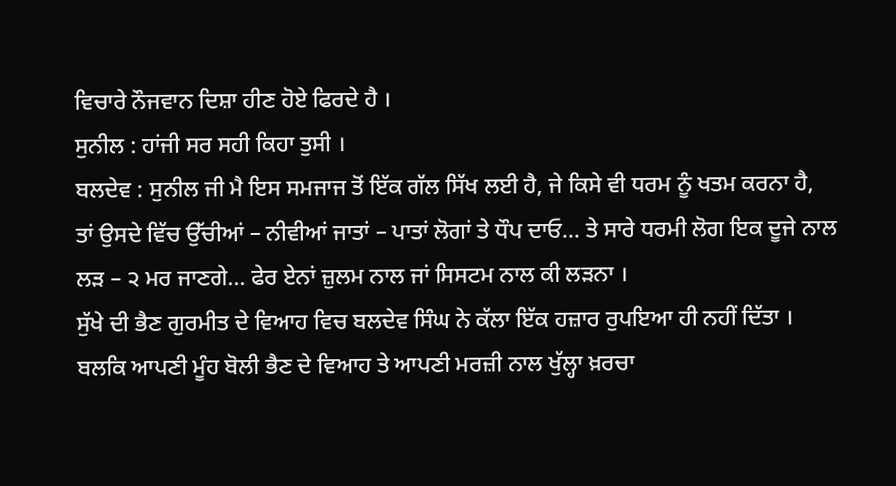ਵਿਚਾਰੇ ਨੌਜਵਾਨ ਦਿਸ਼ਾ ਹੀਣ ਹੋਏ ਫਿਰਦੇ ਹੈ ।
ਸੁਨੀਲ : ਹਾਂਜੀ ਸਰ ਸਹੀ ਕਿਹਾ ਤੁਸੀ ।
ਬਲਦੇਵ : ਸੁਨੀਲ ਜੀ ਮੈ ਇਸ ਸਮਜਾਜ ਤੋਂ ਇੱਕ ਗੱਲ ਸਿੱਖ ਲਈ ਹੈ, ਜੇ ਕਿਸੇ ਵੀ ਧਰਮ ਨੂੰ ਖਤਮ ਕਰਨਾ ਹੈ, ਤਾਂ ਉਸਦੇ ਵਿੱਚ ਉੱਚੀਆਂ – ਨੀਵੀਆਂ ਜਾਤਾਂ – ਪਾਤਾਂ ਲੋਗਾਂ ਤੇ ਧੌਪ ਦਾਓ… ਤੇ ਸਾਰੇ ਧਰਮੀ ਲੋਗ ਇਕ ਦੂਜੇ ਨਾਲ ਲੜ – ੨ ਮਰ ਜਾਣਗੇ… ਫੇਰ ਏਨਾਂ ਜ਼ੁਲਮ ਨਾਲ ਜਾਂ ਸਿਸਟਮ ਨਾਲ ਕੀ ਲੜਨਾ ।
ਸੁੱਖੇ ਦੀ ਭੈਣ ਗੁਰਮੀਤ ਦੇ ਵਿਆਹ ਵਿਚ ਬਲਦੇਵ ਸਿੰਘ ਨੇ ਕੱਲਾ ਇੱਕ ਹਜ਼ਾਰ ਰੁਪਇਆ ਹੀ ਨਹੀਂ ਦਿੱਤਾ ।
ਬਲਕਿ ਆਪਣੀ ਮੂੰਹ ਬੋਲੀ ਭੈਣ ਦੇ ਵਿਆਹ ਤੇ ਆਪਣੀ ਮਰਜ਼ੀ ਨਾਲ ਖੁੱਲ੍ਹਾ ਖ਼ਰਚਾ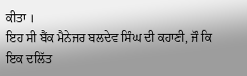ਕੀਤਾ ।
ਇਹ ਸੀ ਬੈਂਕ ਮੈਨੇਜਰ ਬਲਦੇਵ ਸਿੰਘ ਦੀ ਕਹਾਣੀ, ਜੌ ਕਿ ਇਕ ਦਲਿੱਤ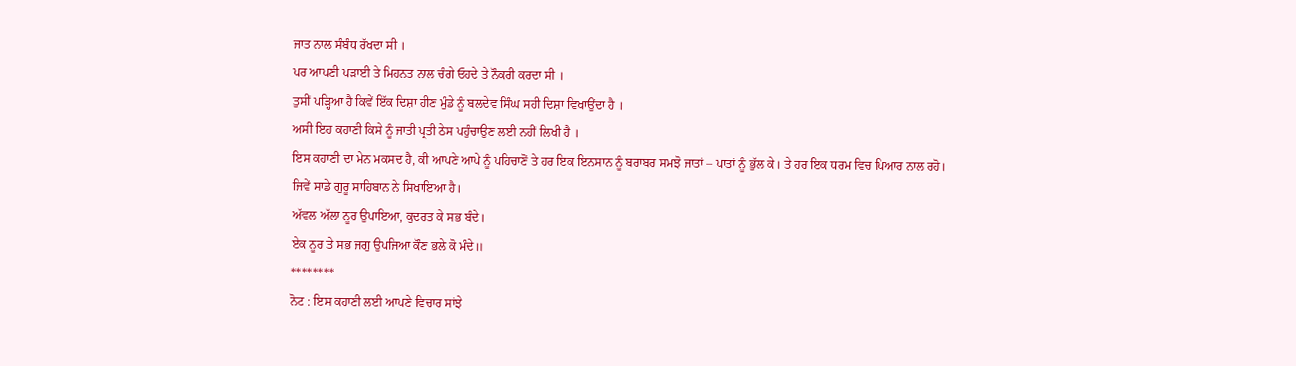ਜਾਤ ਨਾਲ ਸੰਬੰਧ ਰੱਖਦਾ ਸੀ ।
ਪਰ ਆਪਣੀ ਪੜਾਈ ਤੇ ਮਿਹਨਤ ਨਾਲ ਚੰਗੇ ਓਹਦੇ ਤੇ ਨੌਕਰੀ ਕਰਦਾ ਸੀ ।
ਤੁਸੀਂ ਪੜ੍ਹਿਆ ਹੈ ਕਿਵੇਂ ਇੱਕ ਦਿਸ਼ਾ ਹੀਣ ਮੁੰਡੇ ਨੂੰ ਬਲਦੇਵ ਸਿੰਘ ਸਹੀ ਦਿਸ਼ਾ ਵਿਖਾਉਂਦਾ ਹੈ ।
ਅਸੀ ਇਹ ਕਹਾਣੀ ਕਿਸੇ ਨੂੰ ਜਾਤੀ ਪ੍ਰਤੀ ਠੇਸ ਪਹੁੰਚਾਉਣ ਲਈ ਨਹੀਂ ਲਿਖੀ ਹੈ ।
ਇਸ ਕਹਾਣੀ ਦਾ ਮੇਨ ਮਕਸਦ ਹੈ, ਕੀ ਆਪਣੇ ਆਪੇ ਨੂੰ ਪਹਿਚਾਣੋਂ ਤੇ ਹਰ ਇਕ ਇਨਸਾਨ ਨੂੰ ਬਰਾਬਰ ਸਮਝੋ ਜਾਤਾਂ – ਪਾਤਾਂ ਨੂੰ ਭੁੱਲ ਕੇ। ਤੇ ਹਰ ਇਕ ਧਰਮ ਵਿਚ ਪਿਆਰ ਨਾਲ ਰਹੋ।
ਜਿਵੇਂ ਸਾਡੇ ਗੁਰੂ ਸਾਹਿਬਾਨ ਨੇ ਸਿਖਾਇਆ ਹੈ।
ਅੱਵਲ ਅੱਲਾ ਨੂਰ ਉਪਾਇਆ, ਕੁਦਰਤ ਕੇ ਸਭ ਬੰਦੇ।
ਏਕ ਨੂਰ ਤੇ ਸਭ ਜਗੁ ਉਪਜਿਆ ਕੌਣ ਭਲੇ ਕੋ ਮੰਦੇ॥
********
ਨੋਟ : ਇਸ ਕਹਾਣੀ ਲਈ ਆਪਣੇ ਵਿਚਾਰ ਸਾਂਝੇ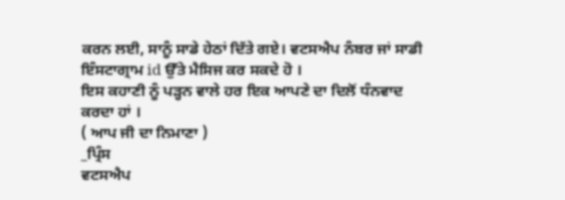ਕਰਨ ਲਈ, ਸਾਨੂੰ ਸਾਡੇ ਹੇਠਾਂ ਦਿੱਤੇ ਗਏ। ਵਟਸਐਪ ਨੰਬਰ ਜਾਂ ਸਾਡੀ ਇੰਸਟਾਗ੍ਰਾਮ id ਉੱਤੇ ਮੈਸਿਜ ਕਰ ਸਕਦੇ ਹੋ ।
ਇਸ ਕਹਾਣੀ ਨੂੰ ਪੜ੍ਹਨ ਵਾਲੇ ਹਰ ਇਕ ਆਪਣੇ ਦਾ ਦਿਲੋਂ ਧੰਨਵਾਦ
ਕਰਦਾ ਹਾਂ ।
( ਆਪ ਜੀ ਦਾ ਨਿਮਾਣਾ )
_ਪ੍ਰਿੰਸ
ਵਟਸਐਪ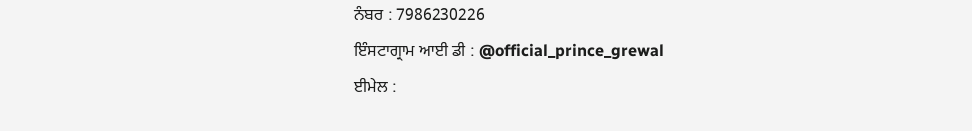ਨੰਬਰ : 7986230226
ਇੰਸਟਾਗ੍ਰਾਮ ਆਈ ਡੀ : @official_prince_grewal
ਈਮੇਲ :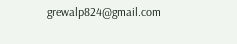grewalp824@gmail.com